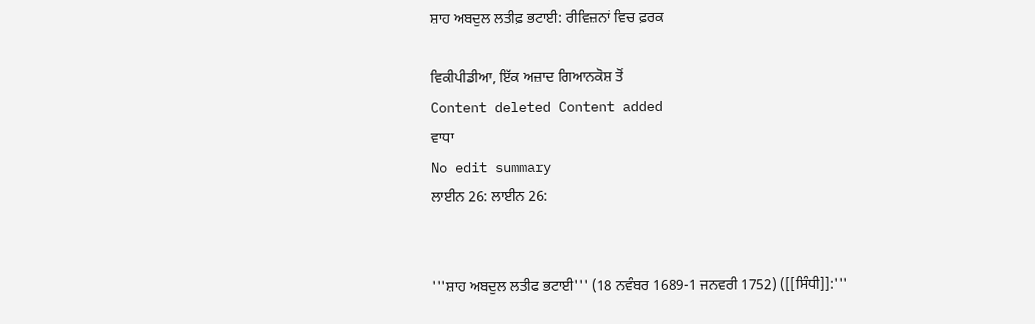ਸ਼ਾਹ ਅਬਦੁਲ ਲਤੀਫ਼ ਭਟਾਈ: ਰੀਵਿਜ਼ਨਾਂ ਵਿਚ ਫ਼ਰਕ

ਵਿਕੀਪੀਡੀਆ, ਇੱਕ ਅਜ਼ਾਦ ਗਿਆਨਕੋਸ਼ ਤੋਂ
Content deleted Content added
ਵਾਧਾ
No edit summary
ਲਾਈਨ 26: ਲਾਈਨ 26:


'''ਸ਼ਾਹ ਅਬਦੁਲ ਲਤੀਫ ਭਟਾਈ''' (18 ਨਵੰਬਰ 1689-1 ਜਨਵਰੀ 1752) ([[ਸਿੰਧੀ]]:'''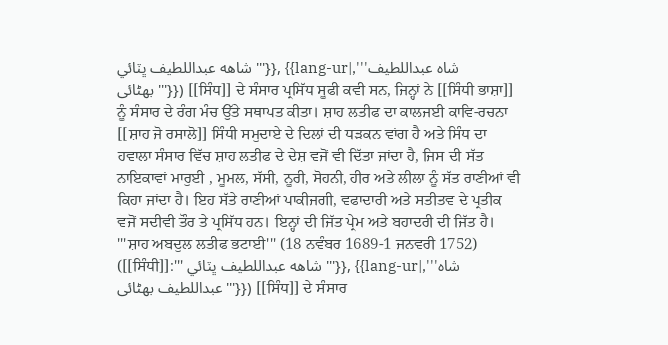شاهه عبداللطيف ڀٽائي '''}}, {{lang-ur|,'''شاہ عبداللطیف بھٹائی'''}}) [[ਸਿੰਧ]] ਦੇ ਸੰਸਾਰ ਪ੍ਰਸਿੱਧ ਸੂਫੀ ਕਵੀ ਸਨ, ਜਿਨ੍ਹਾਂ ਨੇ [[ਸਿੰਧੀ ਭਾਸ਼ਾ]] ਨੂੰ ਸੰਸਾਰ ਦੇ ਰੰਗ ਮੰਚ ਉੱਤੇ ਸਥਾਪਤ ਕੀਤਾ। ਸ਼ਾਹ ਲਤੀਫ ਦਾ ਕਾਲਜਈ ਕਾਵਿ-ਰਚਨਾ [[ਸ਼ਾਹ ਜੋ ਰਸਾਲੋ]] ਸਿੰਧੀ ਸਮੁਦਾਏ ਦੇ ਦਿਲਾਂ ਦੀ ਧੜਕਨ ਵਾਂਗ ਹੈ ਅਤੇ ਸਿੰਧ ਦਾ ਹਵਾਲਾ ਸੰਸਾਰ ਵਿੱਚ ਸ਼ਾਹ ਲਤੀਫ ਦੇ ਦੇਸ਼ ਵਜੋਂ ਵੀ ਦਿੱਤਾ ਜਾਂਦਾ ਹੈ, ਜਿਸ ਦੀ ਸੱਤ ਨਾਇਕਾਵਾਂ ਮਾਰੁਈ , ਮੂਮਲ, ਸੱਸੀ, ਨੂਰੀ, ਸੋਹਨੀ, ਹੀਰ ਅਤੇ ਲੀਲਾ ਨੂੰ ਸੱਤ ਰਾਣੀਆਂ ਵੀ ਕਿਹਾ ਜਾਂਦਾ ਹੈ। ਇਹ ਸੱਤੇ ਰਾਣੀਆਂ ਪਾਕੀਜਗੀ, ਵਫਾਦਾਰੀ ਅਤੇ ਸਤੀਤਵ ਦੇ ਪ੍ਰਤੀਕ ਵਜੋਂ ਸਦੀਵੀ ਤੌਰ ਤੇ ਪ੍ਰਸਿੱਧ ਹਨ। ਇਨ੍ਹਾਂ ਦੀ ਜਿੱਤ ਪ੍ਰੇਮ ਅਤੇ ਬਹਾਦਰੀ ਦੀ ਜਿੱਤ ਹੈ।
'''ਸ਼ਾਹ ਅਬਦੁਲ ਲਤੀਫ ਭਟਾਈ''' (18 ਨਵੰਬਰ 1689-1 ਜਨਵਰੀ 1752) ([[ਸਿੰਧੀ]]:''' شاهه عبداللطيف ڀٽائي '''}}, {{lang-ur|,'''شاہ عبداللطیف بھٹائی'''}}) [[ਸਿੰਧ]] ਦੇ ਸੰਸਾਰ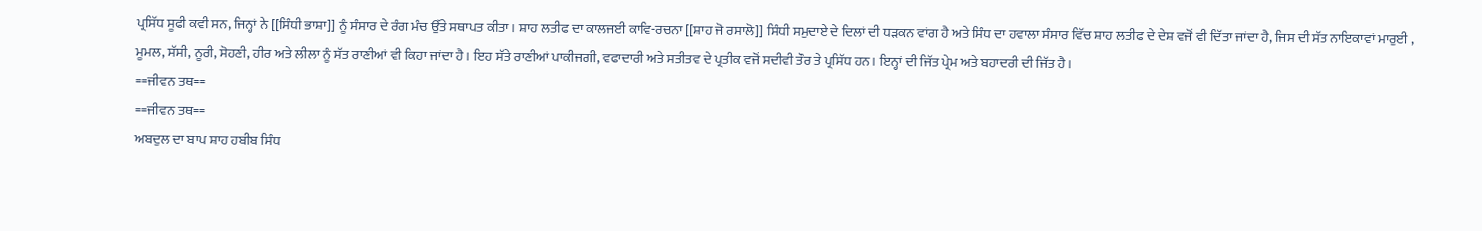ਪ੍ਰਸਿੱਧ ਸੂਫੀ ਕਵੀ ਸਨ, ਜਿਨ੍ਹਾਂ ਨੇ [[ਸਿੰਧੀ ਭਾਸ਼ਾ]] ਨੂੰ ਸੰਸਾਰ ਦੇ ਰੰਗ ਮੰਚ ਉੱਤੇ ਸਥਾਪਤ ਕੀਤਾ। ਸ਼ਾਹ ਲਤੀਫ ਦਾ ਕਾਲਜਈ ਕਾਵਿ-ਰਚਨਾ [[ਸ਼ਾਹ ਜੋ ਰਸਾਲੋ]] ਸਿੰਧੀ ਸਮੁਦਾਏ ਦੇ ਦਿਲਾਂ ਦੀ ਧੜਕਨ ਵਾਂਗ ਹੈ ਅਤੇ ਸਿੰਧ ਦਾ ਹਵਾਲਾ ਸੰਸਾਰ ਵਿੱਚ ਸ਼ਾਹ ਲਤੀਫ ਦੇ ਦੇਸ਼ ਵਜੋਂ ਵੀ ਦਿੱਤਾ ਜਾਂਦਾ ਹੈ, ਜਿਸ ਦੀ ਸੱਤ ਨਾਇਕਾਵਾਂ ਮਾਰੁਈ , ਮੂਮਲ, ਸੱਸੀ, ਨੂਰੀ, ਸੋਹਣੀ, ਹੀਰ ਅਤੇ ਲੀਲਾ ਨੂੰ ਸੱਤ ਰਾਣੀਆਂ ਵੀ ਕਿਹਾ ਜਾਂਦਾ ਹੈ। ਇਹ ਸੱਤੇ ਰਾਣੀਆਂ ਪਾਕੀਜਗੀ, ਵਫਾਦਾਰੀ ਅਤੇ ਸਤੀਤਵ ਦੇ ਪ੍ਰਤੀਕ ਵਜੋਂ ਸਦੀਵੀ ਤੌਰ ਤੇ ਪ੍ਰਸਿੱਧ ਹਨ। ਇਨ੍ਹਾਂ ਦੀ ਜਿੱਤ ਪ੍ਰੇਮ ਅਤੇ ਬਹਾਦਰੀ ਦੀ ਜਿੱਤ ਹੈ।
==ਜੀਵਨ ਤਥ==
==ਜੀਵਨ ਤਥ==
ਅਬਦੁਲ ਦਾ ਬਾਪ ਸ਼ਾਹ ਹਬੀਬ ਸਿੰਧ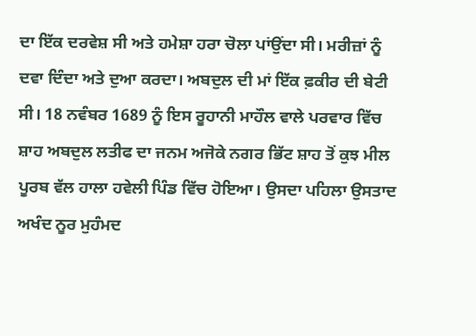ਦਾ ਇੱਕ ਦਰਵੇਸ਼ ਸੀ ਅਤੇ ਹਮੇਸ਼ਾ ਹਰਾ ਚੋਲਾ ਪਾਂਉਂਦਾ ਸੀ। ਮਰੀਜ਼ਾਂ ਨੂੰ ਦਵਾ ਦਿੰਦਾ ਅਤੇ ਦੁਆ ਕਰਦਾ। ਅਬਦੁਲ ਦੀ ਮਾਂ ਇੱਕ ਫ਼ਕੀਰ ਦੀ ਬੇਟੀ ਸੀ। 18 ਨਵੰਬਰ 1689 ਨੂੰ ਇਸ ਰੂਹਾਨੀ ਮਾਹੌਲ ਵਾਲੇ ਪਰਵਾਰ ਵਿੱਚ ਸ਼ਾਹ ਅਬਦੁਲ ਲਤੀਫ ਦਾ ਜਨਮ ਅਜੋਕੇ ਨਗਰ ਭਿੱਟ ਸ਼ਾਹ ਤੋਂ ਕੁਝ ਮੀਲ ਪੂਰਬ ਵੱਲ ਹਾਲਾ ਹਵੇਲੀ ਪਿੰਡ ਵਿੱਚ ਹੋਇਆ। ਉਸਦਾ ਪਹਿਲਾ ਉਸਤਾਦ ਅਖੰਦ ਨੂਰ ਮੁਹੰਮਦ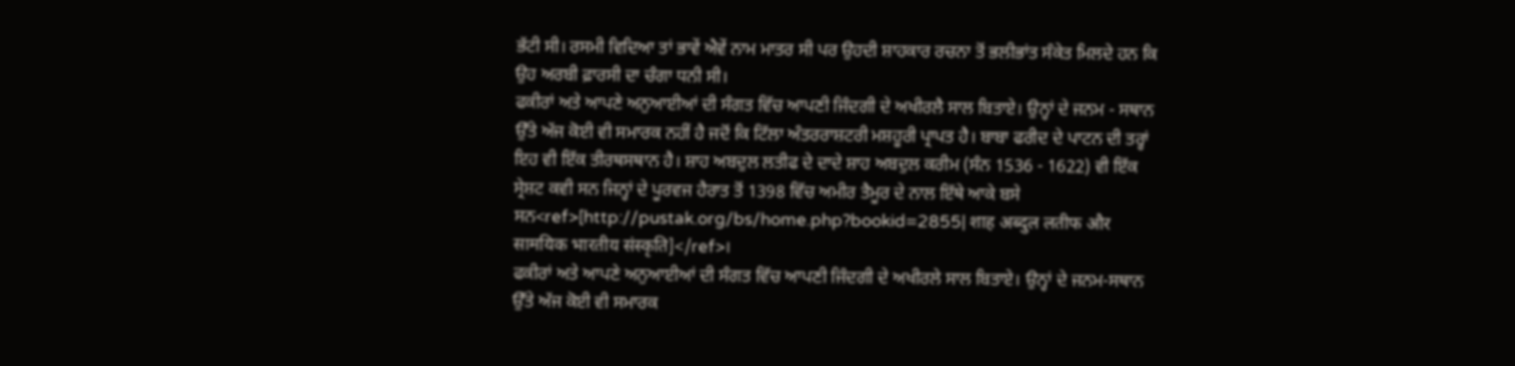ਭੱਟੀ ਸੀ। ਰਸਮੀ ਵਿਦਿਆ ਤਾਂ ਭਾਵੇਂ ਐਵੇਂ ਨਾਮ ਮਾਤਰ ਸੀ ਪਰ ਉਹਦੀ ਸ਼ਾਹਕਾਰ ਰਚਨਾ ਤੋਂ ਭਲੀਭਾਂਤ ਸੰਕੇਤ ਮਿਲਦੇ ਹਨ ਕਿ ਉਹ ਅਰਬੀ ਫ਼ਾਰਸੀ ਦਾ ਚੰਗਾ ਧਨੀ ਸੀ।
ਫਕੀਰਾਂ ਅਤੇ ਆਪਣੇ ਅਨੁਆਈਆਂ ਦੀ ਸੰਗਤ ਵਿੱਚ ਆਪਣੀ ਜਿੰਦਗੀ ਦੇ ਅਖੀਰਲੈ ਸਾਲ ਬਿਤਾਏ। ਉਨ੍ਹਾਂ ਦੇ ਜਨਮ - ਸਥਾਨ ਉੱਤੇ ਅੱਜ ਕੋਈ ਵੀ ਸਮਾਰਕ ਨਹੀਂ ਹੈ ਜਦੋਂ ਕਿ ਟਿੱਲਾ ਅੰਤਰਰਾਸ਼ਟਰੀ ਮਸ਼ਹੂਰੀ ਪ੍ਰਾਪਤ ਹੈ। ਬਾਬਾ ਫਰੀਦ ਦੇ ਪਾਟਨ ਦੀ ਤਰ੍ਹਾਂ ਇਹ ਵੀ ਇੱਕ ਤੀਰਥਸਥਾਨ ਹੈ। ਸ਼ਾਹ ਅਬਦੁਲ ਲਤੀਫ ਦੇ ਦਾਦੇ ਸ਼ਾਹ ਅਬਦੁਲ ਕਰੀਮ (ਸੰਨ 1536 - 1622) ਵੀ ਇੱਕ ਸ੍ਰੇਸ਼ਟ ਕਵੀ ਸਨ ਜਿਨ੍ਹਾਂ ਦੇ ਪੂਰਵਜ ਹੈਰਾਤ ਤੋਂ 1398 ਵਿੱਚ ਅਮੀਰ ਤੈਮੂਰ ਦੇ ਨਾਲ ਇੱਥੇ ਆਕੇ ਬਸੇ ਸਨ<ref>[http://pustak.org/bs/home.php?bookid=2855| शाह अब्दुल लतीफ और सामयिक भारतीय संस्कृति]</ref>।
ਫਕੀਰਾਂ ਅਤੇ ਆਪਣੇ ਅਨੁਆਈਆਂ ਦੀ ਸੰਗਤ ਵਿੱਚ ਆਪਣੀ ਜਿੰਦਗੀ ਦੇ ਅਖੀਰਲੇ ਸਾਲ ਬਿਤਾਏ। ਉਨ੍ਹਾਂ ਦੇ ਜਨਮ-ਸਥਾਨ ਉੱਤੇ ਅੱਜ ਕੋਈ ਵੀ ਸਮਾਰਕ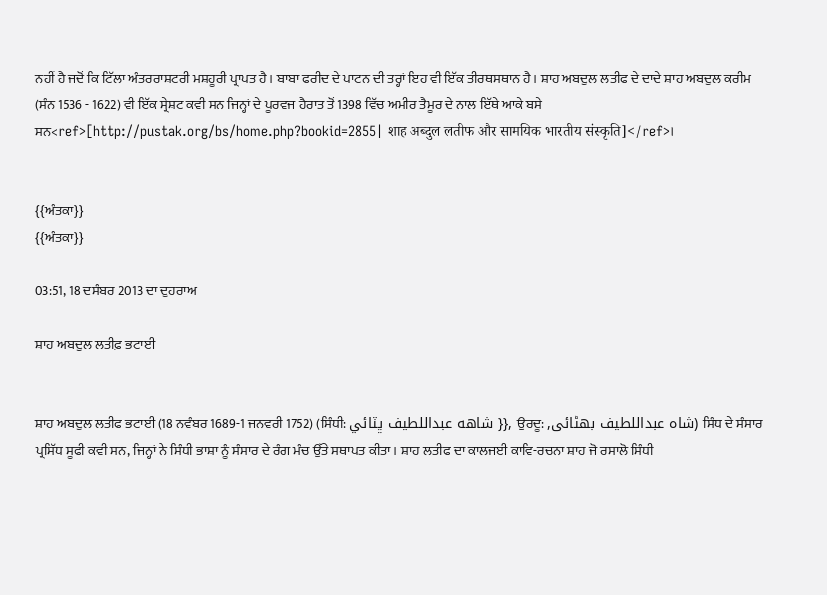ਨਹੀਂ ਹੈ ਜਦੋਂ ਕਿ ਟਿੱਲਾ ਅੰਤਰਰਾਸ਼ਟਰੀ ਮਸ਼ਹੂਰੀ ਪ੍ਰਾਪਤ ਹੈ। ਬਾਬਾ ਫਰੀਦ ਦੇ ਪਾਟਨ ਦੀ ਤਰ੍ਹਾਂ ਇਹ ਵੀ ਇੱਕ ਤੀਰਥਸਥਾਨ ਹੈ। ਸ਼ਾਹ ਅਬਦੁਲ ਲਤੀਫ ਦੇ ਦਾਦੇ ਸ਼ਾਹ ਅਬਦੁਲ ਕਰੀਮ (ਸੰਨ 1536 - 1622) ਵੀ ਇੱਕ ਸ੍ਰੇਸ਼ਟ ਕਵੀ ਸਨ ਜਿਨ੍ਹਾਂ ਦੇ ਪੂਰਵਜ ਹੈਰਾਤ ਤੋਂ 1398 ਵਿੱਚ ਅਮੀਰ ਤੈਮੂਰ ਦੇ ਨਾਲ ਇੱਥੇ ਆਕੇ ਬਸੇ ਸਨ<ref>[http://pustak.org/bs/home.php?bookid=2855| शाह अब्दुल लतीफ और सामयिक भारतीय संस्कृति]</ref>।


{{ਅੰਤਕਾ}}
{{ਅੰਤਕਾ}}

03:51, 18 ਦਸੰਬਰ 2013 ਦਾ ਦੁਹਰਾਅ

ਸ਼ਾਹ ਅਬਦੁਲ ਲਤੀਫ਼ ਭਟਾਈ


ਸ਼ਾਹ ਅਬਦੁਲ ਲਤੀਫ ਭਟਾਈ (18 ਨਵੰਬਰ 1689-1 ਜਨਵਰੀ 1752) (ਸਿੰਧੀ: شاهه عبداللطيف ڀٽائي }}, ਉਰਦੂ: ,شاہ عبداللطیف بھٹائی) ਸਿੰਧ ਦੇ ਸੰਸਾਰ ਪ੍ਰਸਿੱਧ ਸੂਫੀ ਕਵੀ ਸਨ, ਜਿਨ੍ਹਾਂ ਨੇ ਸਿੰਧੀ ਭਾਸ਼ਾ ਨੂੰ ਸੰਸਾਰ ਦੇ ਰੰਗ ਮੰਚ ਉੱਤੇ ਸਥਾਪਤ ਕੀਤਾ। ਸ਼ਾਹ ਲਤੀਫ ਦਾ ਕਾਲਜਈ ਕਾਵਿ-ਰਚਨਾ ਸ਼ਾਹ ਜੋ ਰਸਾਲੋ ਸਿੰਧੀ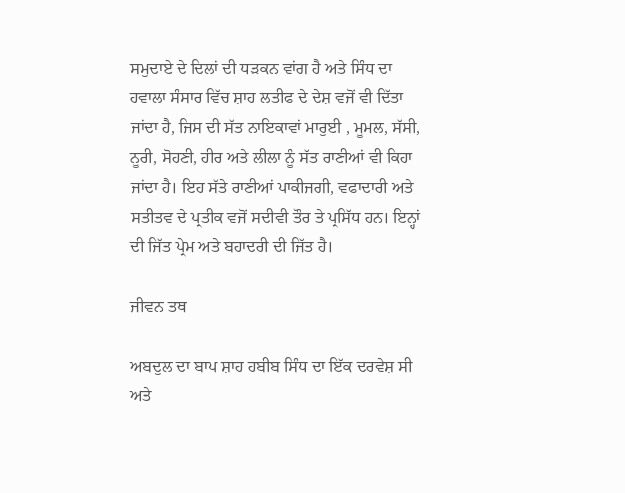ਸਮੁਦਾਏ ਦੇ ਦਿਲਾਂ ਦੀ ਧੜਕਨ ਵਾਂਗ ਹੈ ਅਤੇ ਸਿੰਧ ਦਾ ਹਵਾਲਾ ਸੰਸਾਰ ਵਿੱਚ ਸ਼ਾਹ ਲਤੀਫ ਦੇ ਦੇਸ਼ ਵਜੋਂ ਵੀ ਦਿੱਤਾ ਜਾਂਦਾ ਹੈ, ਜਿਸ ਦੀ ਸੱਤ ਨਾਇਕਾਵਾਂ ਮਾਰੁਈ , ਮੂਮਲ, ਸੱਸੀ, ਨੂਰੀ, ਸੋਹਣੀ, ਹੀਰ ਅਤੇ ਲੀਲਾ ਨੂੰ ਸੱਤ ਰਾਣੀਆਂ ਵੀ ਕਿਹਾ ਜਾਂਦਾ ਹੈ। ਇਹ ਸੱਤੇ ਰਾਣੀਆਂ ਪਾਕੀਜਗੀ, ਵਫਾਦਾਰੀ ਅਤੇ ਸਤੀਤਵ ਦੇ ਪ੍ਰਤੀਕ ਵਜੋਂ ਸਦੀਵੀ ਤੌਰ ਤੇ ਪ੍ਰਸਿੱਧ ਹਨ। ਇਨ੍ਹਾਂ ਦੀ ਜਿੱਤ ਪ੍ਰੇਮ ਅਤੇ ਬਹਾਦਰੀ ਦੀ ਜਿੱਤ ਹੈ।

ਜੀਵਨ ਤਥ

ਅਬਦੁਲ ਦਾ ਬਾਪ ਸ਼ਾਹ ਹਬੀਬ ਸਿੰਧ ਦਾ ਇੱਕ ਦਰਵੇਸ਼ ਸੀ ਅਤੇ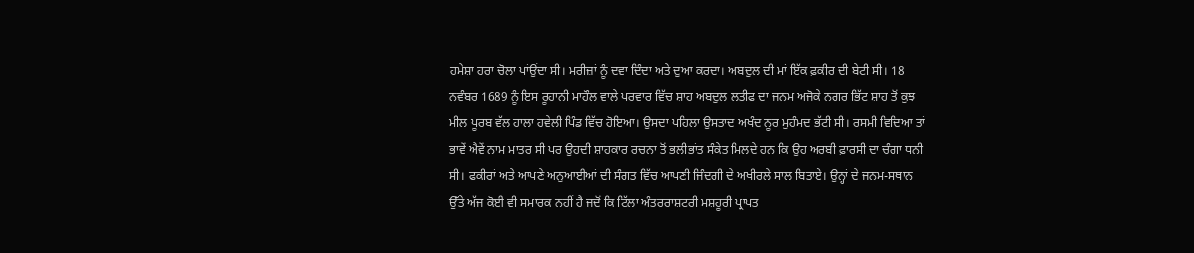ਹਮੇਸ਼ਾ ਹਰਾ ਚੋਲਾ ਪਾਂਉਂਦਾ ਸੀ। ਮਰੀਜ਼ਾਂ ਨੂੰ ਦਵਾ ਦਿੰਦਾ ਅਤੇ ਦੁਆ ਕਰਦਾ। ਅਬਦੁਲ ਦੀ ਮਾਂ ਇੱਕ ਫ਼ਕੀਰ ਦੀ ਬੇਟੀ ਸੀ। 18 ਨਵੰਬਰ 1689 ਨੂੰ ਇਸ ਰੂਹਾਨੀ ਮਾਹੌਲ ਵਾਲੇ ਪਰਵਾਰ ਵਿੱਚ ਸ਼ਾਹ ਅਬਦੁਲ ਲਤੀਫ ਦਾ ਜਨਮ ਅਜੋਕੇ ਨਗਰ ਭਿੱਟ ਸ਼ਾਹ ਤੋਂ ਕੁਝ ਮੀਲ ਪੂਰਬ ਵੱਲ ਹਾਲਾ ਹਵੇਲੀ ਪਿੰਡ ਵਿੱਚ ਹੋਇਆ। ਉਸਦਾ ਪਹਿਲਾ ਉਸਤਾਦ ਅਖੰਦ ਨੂਰ ਮੁਹੰਮਦ ਭੱਟੀ ਸੀ। ਰਸਮੀ ਵਿਦਿਆ ਤਾਂ ਭਾਵੇਂ ਐਵੇਂ ਨਾਮ ਮਾਤਰ ਸੀ ਪਰ ਉਹਦੀ ਸ਼ਾਹਕਾਰ ਰਚਨਾ ਤੋਂ ਭਲੀਭਾਂਤ ਸੰਕੇਤ ਮਿਲਦੇ ਹਨ ਕਿ ਉਹ ਅਰਬੀ ਫ਼ਾਰਸੀ ਦਾ ਚੰਗਾ ਧਨੀ ਸੀ। ਫਕੀਰਾਂ ਅਤੇ ਆਪਣੇ ਅਨੁਆਈਆਂ ਦੀ ਸੰਗਤ ਵਿੱਚ ਆਪਣੀ ਜਿੰਦਗੀ ਦੇ ਅਖੀਰਲੇ ਸਾਲ ਬਿਤਾਏ। ਉਨ੍ਹਾਂ ਦੇ ਜਨਮ-ਸਥਾਨ ਉੱਤੇ ਅੱਜ ਕੋਈ ਵੀ ਸਮਾਰਕ ਨਹੀਂ ਹੈ ਜਦੋਂ ਕਿ ਟਿੱਲਾ ਅੰਤਰਰਾਸ਼ਟਰੀ ਮਸ਼ਹੂਰੀ ਪ੍ਰਾਪਤ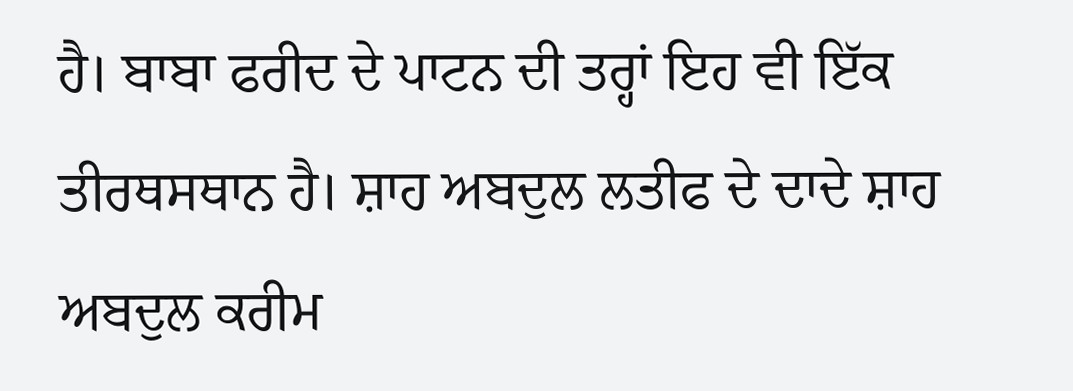ਹੈ। ਬਾਬਾ ਫਰੀਦ ਦੇ ਪਾਟਨ ਦੀ ਤਰ੍ਹਾਂ ਇਹ ਵੀ ਇੱਕ ਤੀਰਥਸਥਾਨ ਹੈ। ਸ਼ਾਹ ਅਬਦੁਲ ਲਤੀਫ ਦੇ ਦਾਦੇ ਸ਼ਾਹ ਅਬਦੁਲ ਕਰੀਮ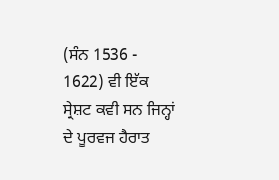(ਸੰਨ 1536 - 1622) ਵੀ ਇੱਕ ਸ੍ਰੇਸ਼ਟ ਕਵੀ ਸਨ ਜਿਨ੍ਹਾਂ ਦੇ ਪੂਰਵਜ ਹੈਰਾਤ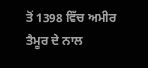ਤੋਂ 1398 ਵਿੱਚ ਅਮੀਰ ਤੈਮੂਰ ਦੇ ਨਾਲ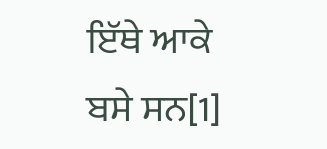ਇੱਥੇ ਆਕੇ ਬਸੇ ਸਨ[1]